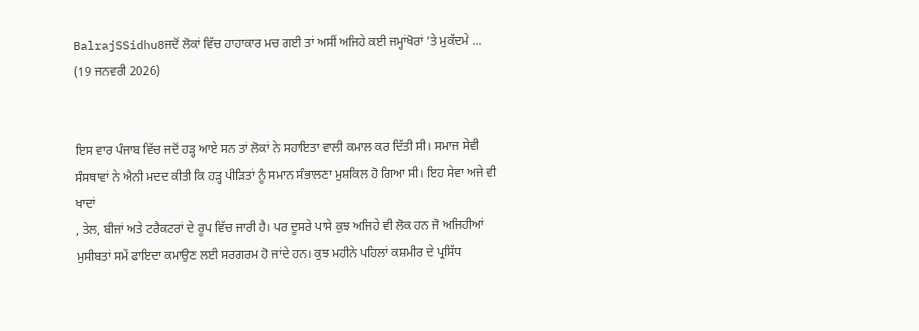BalrajSSidhu8ਜਦੋਂ ਲੋਕਾਂ ਵਿੱਚ ਹਾਹਾਕਾਰ ਮਚ ਗਈ ਤਾਂ ਅਸੀਂ ਅਜਿਹੇ ਕਈ ਜਮ੍ਹਾਂਖੋਰਾਂ ’ਤੇ ਮੁਕੱਦਮੇ ...
(19 ਜਨਵਰੀ 2026)


ਇਸ ਵਾਰ ਪੰਜਾਬ ਵਿੱਚ ਜਦੋਂ ਹੜ੍ਹ ਆਏ ਸਨ ਤਾਂ ਲੋਕਾਂ ਨੇ ਸਹਾਇਤਾ ਵਾਲੀ ਕਮਾਲ ਕਰ ਦਿੱਤੀ ਸੀ। ਸਮਾਜ ਸੇਵੀ ਸੰਸਥਾਵਾਂ ਨੇ ਐਨੀ ਮਦਦ ਕੀਤੀ ਕਿ ਹੜ੍ਹ ਪੀੜਿਤਾਂ ਨੂੰ ਸਮਾਨ ਸੰਭਾਲਣਾ ਮੁਸ਼ਕਿਲ ਹੋ ਗਿਆ ਸੀ। ਇਹ ਸੇਵਾ ਅਜੇ ਵੀ ਖਾਦਾਂ
, ਤੇਲ, ਬੀਜਾਂ ਅਤੇ ਟਰੈਕਟਰਾਂ ਦੇ ਰੂਪ ਵਿੱਚ ਜਾਰੀ ਹੈ। ਪਰ ਦੂਸਰੇ ਪਾਸੇ ਕੁਝ ਅਜਿਹੇ ਵੀ ਲੋਕ ਹਨ ਜੋ ਅਜਿਹੀਆਂ ਮੁਸੀਬਤਾਂ ਸਮੇਂ ਫਾਇਦਾ ਕਮਾਉਣ ਲਈ ਸਰਗਰਮ ਹੋ ਜਾਂਦੇ ਹਨ। ਕੁਝ ਮਹੀਨੇ ਪਹਿਲਾਂ ਕਸ਼ਮੀਰ ਦੇ ਪ੍ਰਸਿੱਧ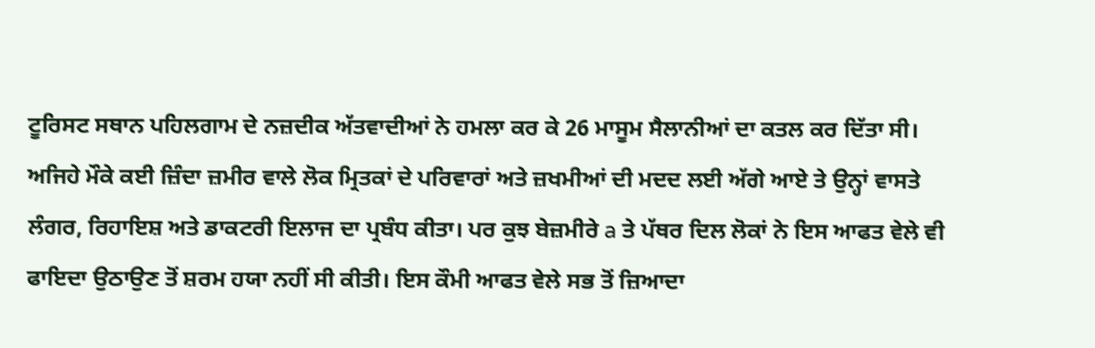ਟੂਰਿਸਟ ਸਥਾਨ ਪਹਿਲਗਾਮ ਦੇ ਨਜ਼ਦੀਕ ਅੱਤਵਾਦੀਆਂ ਨੇ ਹਮਲਾ ਕਰ ਕੇ 26 ਮਾਸੂਮ ਸੈਲਾਨੀਆਂ ਦਾ ਕਤਲ ਕਰ ਦਿੱਤਾ ਸੀ। ਅਜਿਹੇ ਮੌਕੇ ਕਈ ਜ਼ਿੰਦਾ ਜ਼ਮੀਰ ਵਾਲੇ ਲੋਕ ਮ੍ਰਿਤਕਾਂ ਦੇ ਪਰਿਵਾਰਾਂ ਅਤੇ ਜ਼ਖਮੀਆਂ ਦੀ ਮਦਦ ਲਈ ਅੱਗੇ ਆਏ ਤੇ ਉਨ੍ਹਾਂ ਵਾਸਤੇ ਲੰਗਰ, ਰਿਹਾਇਸ਼ ਅਤੇ ਡਾਕਟਰੀ ਇਲਾਜ ਦਾ ਪ੍ਰਬੰਧ ਕੀਤਾ। ਪਰ ਕੁਝ ਬੇਜ਼ਮੀਰੇ a ਤੇ ਪੱਥਰ ਦਿਲ ਲੋਕਾਂ ਨੇ ਇਸ ਆਫਤ ਵੇਲੇ ਵੀ ਫਾਇਦਾ ਉਠਾਉਣ ਤੋਂ ਸ਼ਰਮ ਹਯਾ ਨਹੀਂ ਸੀ ਕੀਤੀ। ਇਸ ਕੌਮੀ ਆਫਤ ਵੇਲੇ ਸਭ ਤੋਂ ਜ਼ਿਆਦਾ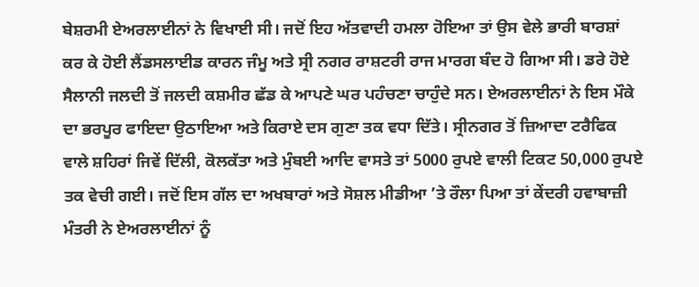ਬੇਸ਼ਰਮੀ ਏਅਰਲਾਈਨਾਂ ਨੇ ਵਿਖਾਈ ਸੀ। ਜਦੋਂ ਇਹ ਅੱਤਵਾਦੀ ਹਮਲਾ ਹੋਇਆ ਤਾਂ ਉਸ ਵੇਲੇ ਭਾਰੀ ਬਾਰਸ਼ਾਂ ਕਰ ਕੇ ਹੋਈ ਲੈਂਡਸਲਾਈਡ ਕਾਰਨ ਜੰਮੂ ਅਤੇ ਸ੍ਰੀ ਨਗਰ ਰਾਸ਼ਟਰੀ ਰਾਜ ਮਾਰਗ ਬੰਦ ਹੋ ਗਿਆ ਸੀ। ਡਰੇ ਹੋਏ ਸੈਲਾਨੀ ਜਲਦੀ ਤੋਂ ਜਲਦੀ ਕਸ਼ਮੀਰ ਛੱਡ ਕੇ ਆਪਣੇ ਘਰ ਪਹੰਚਣਾ ਚਾਹੁੰਦੇ ਸਨ। ਏਅਰਲਾਈਨਾਂ ਨੇ ਇਸ ਮੌਕੇ ਦਾ ਭਰਪੂਰ ਫਾਇਦਾ ਉਠਾਇਆ ਅਤੇ ਕਿਰਾਏ ਦਸ ਗੁਣਾ ਤਕ ਵਧਾ ਦਿੱਤੇ। ਸ੍ਰੀਨਗਰ ਤੋਂ ਜ਼ਿਆਦਾ ਟਰੈਫਿਕ ਵਾਲੇ ਸ਼ਹਿਰਾਂ ਜਿਵੇਂ ਦਿੱਲੀ, ਕੋਲਕੱਤਾ ਅਤੇ ਮੁੰਬਈ ਆਦਿ ਵਾਸਤੇ ਤਾਂ 5000 ਰੁਪਏ ਵਾਲੀ ਟਿਕਟ 50,000 ਰੁਪਏ ਤਕ ਵੇਚੀ ਗਈ। ਜਦੋਂ ਇਸ ਗੱਲ ਦਾ ਅਖਬਾਰਾਂ ਅਤੇ ਸੋਸ਼ਲ ਮੀਡੀਆ ’ਤੇ ਰੌਲਾ ਪਿਆ ਤਾਂ ਕੇਂਦਰੀ ਹਵਾਬਾਜ਼ੀ ਮੰਤਰੀ ਨੇ ਏਅਰਲਾਈਨਾਂ ਨੂੰ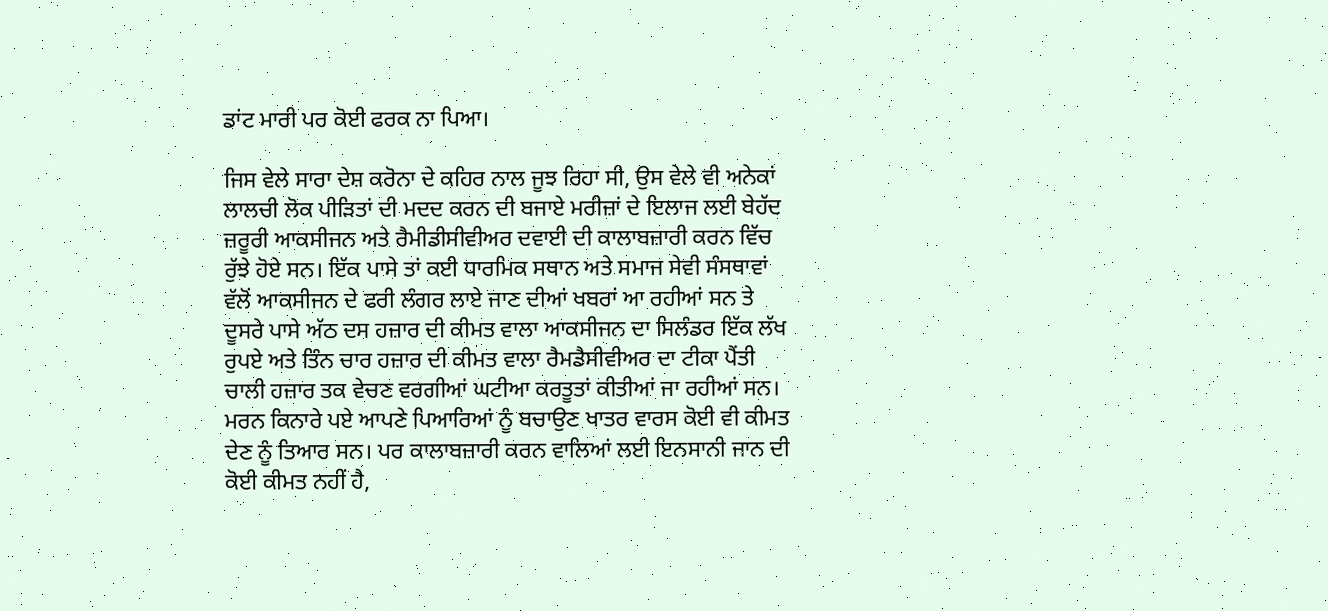ਡਾਂਟ ਮਾਰੀ ਪਰ ਕੋਈ ਫਰਕ ਨਾ ਪਿਆ।

ਜਿਸ ਵੇਲੇ ਸਾਰਾ ਦੇਸ਼ ਕਰੋਨਾ ਦੇ ਕਹਿਰ ਨਾਲ ਜੂਝ ਰਿਹਾ ਸੀ, ਉਸ ਵੇਲੇ ਵੀ ਅਨੇਕਾਂ ਲਾਲਚੀ ਲੋਕ ਪੀੜਿਤਾਂ ਦੀ ਮਦਦ ਕਰਨ ਦੀ ਬਜਾਏ ਮਰੀਜ਼ਾਂ ਦੇ ਇਲਾਜ ਲਈ ਬੇਹੱਦ ਜ਼ਰੂਰੀ ਆਕਸੀਜਨ ਅਤੇ ਰੈਮੀਡੀਸੀਵੀਅਰ ਦਵਾਈ ਦੀ ਕਾਲਾਬਜ਼ਾਰੀ ਕਰਨ ਵਿੱਚ ਰੁੱਝੇ ਹੋਏ ਸਨ। ਇੱਕ ਪਾਸੇ ਤਾਂ ਕਈ ਧਾਰਮਿਕ ਸਥਾਨ ਅਤੇ ਸਮਾਜ ਸੇਵੀ ਸੰਸਥਾਵਾਂ ਵੱਲੋਂ ਆਕਸੀਜਨ ਦੇ ਫਰੀ ਲੰਗਰ ਲਾਏ ਜਾਣ ਦੀਆਂ ਖਬਰਾਂ ਆ ਰਹੀਆਂ ਸਨ ਤੇ ਦੂਸਰੇ ਪਾਸੇ ਅੱਠ ਦਸ ਹਜ਼ਾਰ ਦੀ ਕੀਮਤ ਵਾਲਾ ਆਕਸੀਜਨ ਦਾ ਸਿਲੰਡਰ ਇੱਕ ਲੱਖ ਰੁਪਏ ਅਤੇ ਤਿੰਨ ਚਾਰ ਹਜ਼ਾਰ ਦੀ ਕੀਮਤ ਵਾਲਾ ਰੈਮਡੈਸੀਵੀਅਰ ਦਾ ਟੀਕਾ ਪੈਂਤੀ ਚਾਲੀ ਹਜ਼ਾਰ ਤਕ ਵੇਚਣ ਵਰਗੀਆਂ ਘਟੀਆ ਕਰਤੂਤਾਂ ਕੀਤੀਆਂ ਜਾ ਰਹੀਆਂ ਸਨ। ਮਰਨ ਕਿਨਾਰੇ ਪਏ ਆਪਣੇ ਪਿਆਰਿਆਂ ਨੂੰ ਬਚਾਉਣ ਖਾਤਰ ਵਾਰਸ ਕੋਈ ਵੀ ਕੀਮਤ ਦੇਣ ਨੂੰ ਤਿਆਰ ਸਨ। ਪਰ ਕਾਲਾਬਜ਼ਾਰੀ ਕਰਨ ਵਾਲਿਆਂ ਲਈ ਇਨਸਾਨੀ ਜਾਨ ਦੀ ਕੋਈ ਕੀਮਤ ਨਹੀਂ ਹੈ,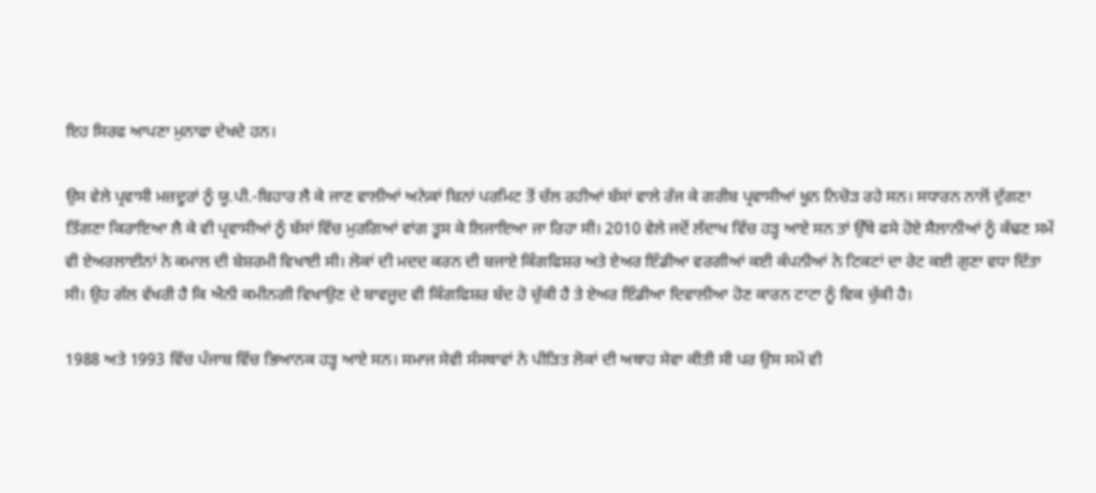ਇਹ ਸਿਰਫ ਆਪਣਾ ਮੁਨਾਫਾ ਦੇਖਦੇ ਹਨ।

ਉਸ ਵੇਲੇ ਪ੍ਰਵਾਸੀ ਮਜ਼ਦੂਰਾਂ ਨੂੰ ਯੂ.ਪੀ.-ਬਿਹਾਰ ਲੈ ਕੇ ਜਾਣ ਵਾਲੀਆਂ ਅਨੇਕਾਂ ਬਿਨਾਂ ਪਰਮਿਟ ਤੋਂ ਚੱਲ ਰਹੀਆਂ ਬੱਸਾਂ ਵਾਲੇ ਰੱਜ ਕੇ ਗਰੀਬ ਪ੍ਰਵਾਸੀਆਂ ਖੂਨ ਨਿਚੋੜ ਰਹੇ ਸਨ। ਸਧਾਰਨ ਨਾਲੋਂ ਦੁੱਗਣਾ ਤਿੱਗਣਾ ਕਿਰਾਇਆ ਲੈ ਕੇ ਵੀ ਪ੍ਰਵਾਸੀਆਂ ਨੂੰ ਬੱਸਾਂ ਵਿੱਚ ਮੁਰਗਿਆਂ ਵਾਂਗ ਤੂਸ ਕੇ ਲਿਜਾਇਆ ਜਾ ਰਿਹਾ ਸੀ। 2010 ਵੇਲੇ ਜਦੋਂ ਲੱਦਾਖ ਵਿੱਚ ਹੜ੍ਹ ਆਏ ਸਨ ਤਾਂ ਉੱਥੇ ਫਸੇ ਹੋਏ ਸੈਲਾਨੀਆਂ ਨੂੰ ਕੱਢਣ ਸਮੇਂ ਵੀ ਏਅਰਲਾਈਨਾਂ ਨੇ ਕਮਾਲ ਦੀ ਬੇਸ਼ਰਮੀ ਵਿਖਾਈ ਸੀ। ਲੋਕਾਂ ਦੀ ਮਦਦ ਕਰਨ ਦੀ ਬਜਾਏ ਕਿੰਗਫਿਸ਼ਰ ਅਤੇ ਏਅਰ ਇੰਡੀਆ ਵਰਗੀਆਂ ਕਈ ਕੰਪਨੀਆਂ ਨੇ ਟਿਕਟਾਂ ਦਾ ਰੇਟ ਕਈ ਗੁਣਾ ਵਧਾ ਦਿੱਤਾ ਸੀ। ਉਹ ਗੱਲ ਵੱਖਰੀ ਹੈ ਕਿ ਐਨੀ ਕਮੀਨਗੀ ਵਿਖਾਉਣ ਦੇ ਬਾਵਜੂਦ ਵੀ ਕਿੰਗਫਿਸ਼ਰ ਬੰਦ ਹੋ ਚੁੱਕੀ ਹੈ ਤੇ ਏਅਰ ਇੰਡੀਆ ਦਿਵਾਲੀਆ ਹੋਣ ਕਾਰਨ ਟਾਟਾ ਨੂੰ ਵਿਕ ਚੁੱਕੀ ਹੈ।

1988 ਅਤੇ 1993 ਵਿੱਚ ਪੰਜਾਬ ਵਿੱਚ ਭਿਆਨਕ ਹੜ੍ਹ ਆਏ ਸਨ। ਸਮਾਜ ਸੇਵੀ ਸੰਸਥਾਵਾਂ ਨੇ ਪੀੜਿਤ ਲੋਕਾਂ ਦੀ ਅਥਾਹ ਸੇਵਾ ਕੀਤੀ ਸੀ ਪਰ ਉਸ ਸਮੇਂ ਵੀ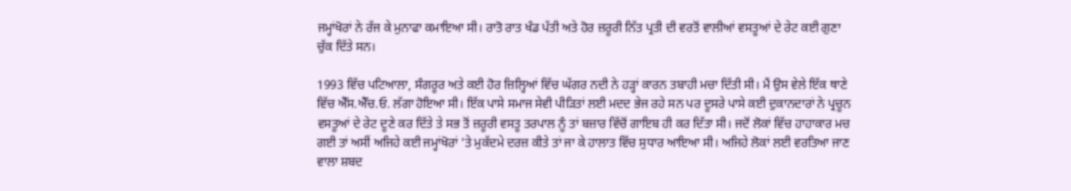ਜਮ੍ਹਾਂਖੋਰਾਂ ਨੇ ਰੱਜ ਕੇ ਮੁਨਾਫਾ ਕਮਾਇਆ ਸੀ। ਰਾਤੋ ਰਾਤ ਖੰਡ ਪੱਤੀ ਅਤੇ ਹੋਰ ਜ਼ਰੂਰੀ ਨਿੱਤ ਪ੍ਰਤੀ ਦੀ ਵਰਤੋਂ ਵਾਲੀਆਂ ਵਸਤੂਆਂ ਦੇ ਰੇਟ ਕਈ ਗੁਣਾ ਚੁੱਕ ਦਿੱਤੇ ਸਨ।

1993 ਵਿੱਚ ਪਟਿਆਲਾ, ਸੰਗਰੂਰ ਅਤੇ ਕਈ ਹੋਰ ਜ਼ਿਲ੍ਹਿਆਂ ਵਿੱਚ ਘੱਗਰ ਨਦੀ ਨੇ ਹੜ੍ਹਾਂ ਕਾਰਨ ਤਬਾਹੀ ਮਚਾ ਦਿੱਤੀ ਸੀ। ਮੈਂ ਉਸ ਵੇਲੇ ਇੱਕ ਥਾਣੇ ਵਿੱਚ ਐੱਸ.ਐੱਚ.ਓ. ਲੱਗਾ ਹੋਇਆ ਸੀ। ਇੱਕ ਪਾਸੇ ਸਮਾਜ ਸੇਵੀ ਪੀੜਿਤਾਂ ਲਈ ਮਦਦ ਭੇਜ ਰਹੇ ਸਨ ਪਰ ਦੂਸਰੇ ਪਾਸੇ ਕਈ ਦੁਕਾਨਦਾਰਾਂ ਨੇ ਪ੍ਰਚੂਨ ਵਸਤੂਆਂ ਦੇ ਰੇਟ ਦੂਣੇ ਕਰ ਦਿੱਤੇ ਤੇ ਸਭ ਤੋਂ ਜ਼ਰੂਰੀ ਵਸਤੂ ਤਰਪਾਲ ਨੂੰ ਤਾਂ ਬਜ਼ਾਰ ਵਿੱਚੋਂ ਗਾਇਬ ਹੀ ਕਰ ਦਿੱਤਾ ਸੀ। ਜਦੋਂ ਲੋਕਾਂ ਵਿੱਚ ਹਾਹਾਕਾਰ ਮਚ ਗਈ ਤਾਂ ਅਸੀਂ ਅਜਿਹੇ ਕਈ ਜਮ੍ਹਾਂਖੋਰਾਂ ’ਤੇ ਮੁਕੱਦਮੇ ਦਰਜ਼ ਕੀਤੇ ਤਾਂ ਜਾ ਕੇ ਹਾਲਾਤ ਵਿੱਚ ਸੁਧਾਰ ਆਇਆ ਸੀ। ਅਜਿਹੇ ਲੋਕਾਂ ਲਈ ਵਰਤਿਆ ਜਾਣ ਵਾਲਾ ਸ਼ਬਦ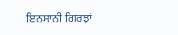ਇਨਸਾਨੀ ਗਿਰਝਾਂ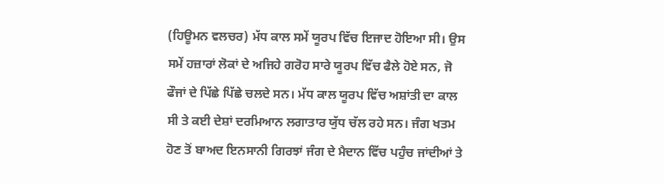(ਹਿਊਮਨ ਵਲਚਰ) ਮੱਧ ਕਾਲ ਸਮੇਂ ਯੂਰਪ ਵਿੱਚ ਇਜਾਦ ਹੋਇਆ ਸੀ। ਉਸ ਸਮੇਂ ਹਜ਼ਾਰਾਂ ਲੋਕਾਂ ਦੇ ਅਜਿਹੇ ਗਰੋਹ ਸਾਰੇ ਯੂਰਪ ਵਿੱਚ ਫੈਲੇ ਹੋਏ ਸਨ, ਜੋ ਫੌਜਾਂ ਦੇ ਪਿੱਛੇ ਪਿੱਛੇ ਚਲਦੇ ਸਨ। ਮੱਧ ਕਾਲ ਯੂਰਪ ਵਿੱਚ ਅਸ਼ਾਂਤੀ ਦਾ ਕਾਲ ਸੀ ਤੇ ਕਈ ਦੇਸ਼ਾਂ ਦਰਮਿਆਨ ਲਗਾਤਾਰ ਯੁੱਧ ਚੱਲ ਰਹੇ ਸਨ। ਜੰਗ ਖਤਮ ਹੋਣ ਤੋਂ ਬਾਅਦ ਇਨਸਾਨੀ ਗਿਰਝਾਂ ਜੰਗ ਦੇ ਮੈਦਾਨ ਵਿੱਚ ਪਹੁੰਚ ਜਾਂਦੀਆਂ ਤੇ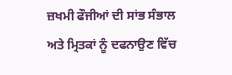ਜ਼ਖਮੀ ਫੌਜੀਆਂ ਦੀ ਸਾਂਭ ਸੰਭਾਲ ਅਤੇ ਮ੍ਰਿਤਕਾਂ ਨੂੰ ਦਫਨਾਉਣ ਵਿੱਚ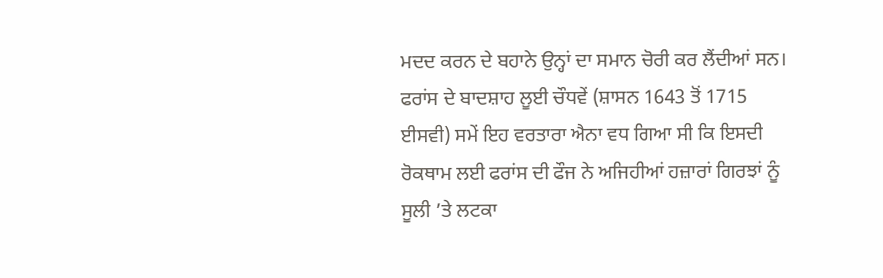ਮਦਦ ਕਰਨ ਦੇ ਬਹਾਨੇ ਉਨ੍ਹਾਂ ਦਾ ਸਮਾਨ ਚੋਰੀ ਕਰ ਲੈਂਦੀਆਂ ਸਨ। ਫਰਾਂਸ ਦੇ ਬਾਦਸ਼ਾਹ ਲੂਈ ਚੌਧਵੇਂ (ਸ਼ਾਸਨ 1643 ਤੋਂ 1715 ਈਸਵੀ) ਸਮੇਂ ਇਹ ਵਰਤਾਰਾ ਐਨਾ ਵਧ ਗਿਆ ਸੀ ਕਿ ਇਸਦੀ ਰੋਕਥਾਮ ਲਈ ਫਰਾਂਸ ਦੀ ਫੌਜ ਨੇ ਅਜਿਹੀਆਂ ਹਜ਼ਾਰਾਂ ਗਿਰਝਾਂ ਨੂੰ ਸੂਲੀ ’ਤੇ ਲਟਕਾ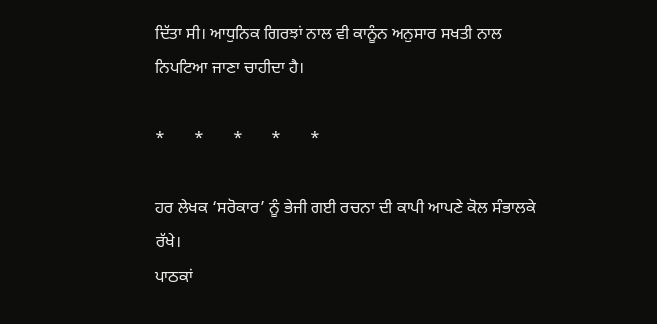ਦਿੱਤਾ ਸੀ। ਆਧੁਨਿਕ ਗਿਰਝਾਂ ਨਾਲ ਵੀ ਕਾਨੂੰਨ ਅਨੁਸਾਰ ਸਖਤੀ ਨਾਲ ਨਿਪਟਿਆ ਜਾਣਾ ਚਾਹੀਦਾ ਹੈ।

*       *       *       *       *

ਹਰ ਲੇਖਕ ‘ਸਰੋਕਾਰ’ ਨੂੰ ਭੇਜੀ ਗਈ ਰਚਨਾ ਦੀ ਕਾਪੀ ਆਪਣੇ ਕੋਲ ਸੰਭਾਲਕੇ ਰੱਖੇ।
ਪਾਠਕਾਂ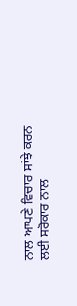ਨਾਲ ਆਪਣੇ ਵਿਚਾਰ ਸਾਂਝੇ ਕਰਨ ਲਈ ਸਰੋਕਾਰ ਨਾਲ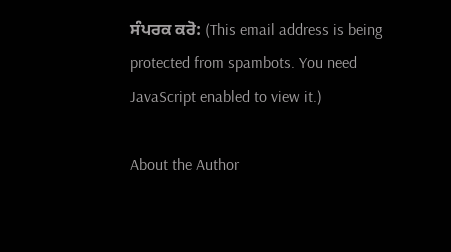ਸੰਪਰਕ ਕਰੋ: (This email address is being protected from spambots. You need JavaScript enabled to view it.)

About the Author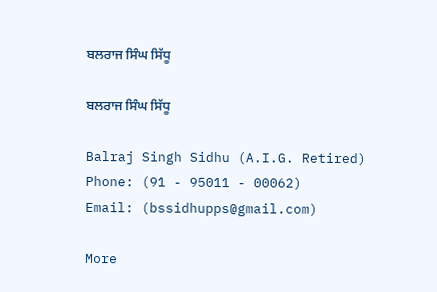ਬਲਰਾਜ ਸਿੰਘ ਸਿੱਧੂ

ਬਲਰਾਜ ਸਿੰਘ ਸਿੱਧੂ

Balraj Singh Sidhu (A.I.G. Retired)
Phone: (91 - 95011 - 00062)
Email: (bssidhupps@gmail.com)

More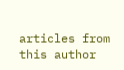articles from this author